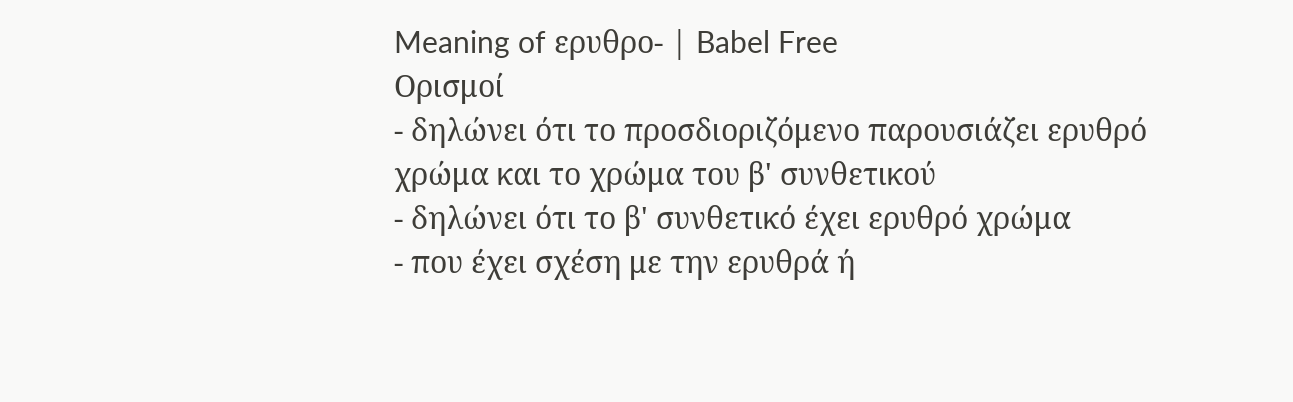Meaning of ερυθρο- | Babel Free
Ορισμοί
- δηλώνει ότι το προσδιοριζόμενο παρουσιάζει ερυθρό χρώμα και το χρώμα του β' συνθετικού
- δηλώνει ότι το β' συνθετικό έχει ερυθρό χρώμα
- που έχει σχέση με την ερυθρά ή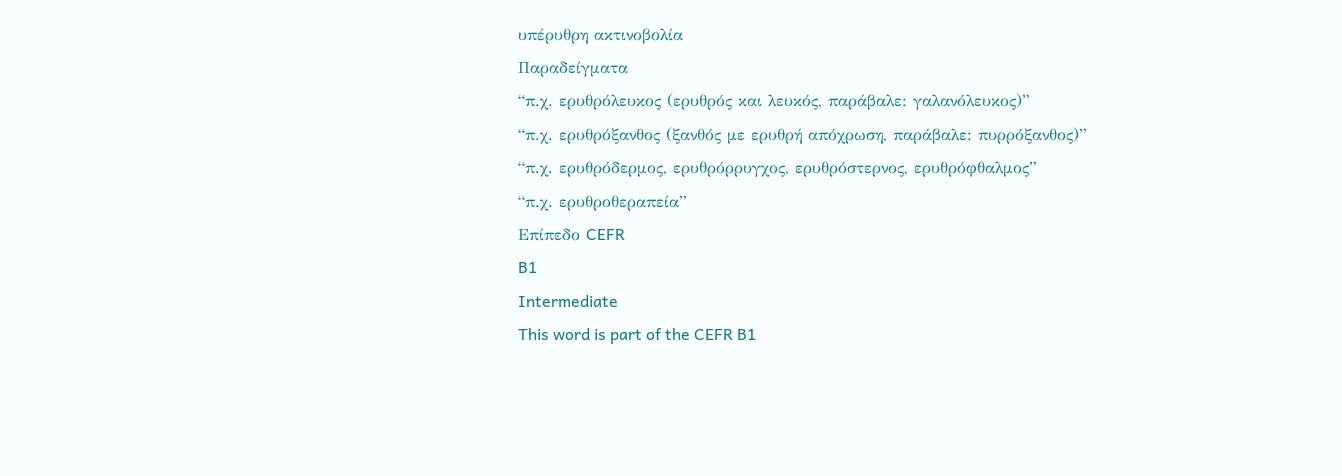υπέρυθρη ακτινοβολία
Παραδείγματα
“π.χ. ερυθρόλευκος (ερυθρός και λευκός, παράβαλε: γαλανόλευκος)”
“π.χ. ερυθρόξανθος (ξανθός με ερυθρή απόχρωση, παράβαλε: πυρρόξανθος)”
“π.χ. ερυθρόδερμος, ερυθρόρρυγχος, ερυθρόστερνος, ερυθρόφθαλμος”
“π.χ. ερυθροθεραπεία”
Επίπεδο CEFR
B1
Intermediate
This word is part of the CEFR B1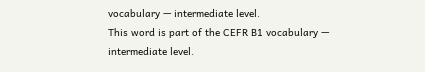vocabulary — intermediate level.
This word is part of the CEFR B1 vocabulary — intermediate level.